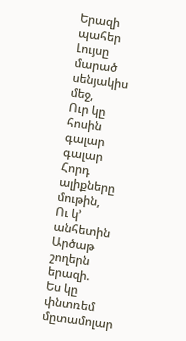Երազի պահեր
Լույսը մարած սենյակիս մեջ,
Ուր կը հոսին գալար գալար
Հորդ ալիքները մութին,
Ու կ՚ անհետին
Արծաթ շողերն երազի.
Ես կը փնտռեմ մըտամոլար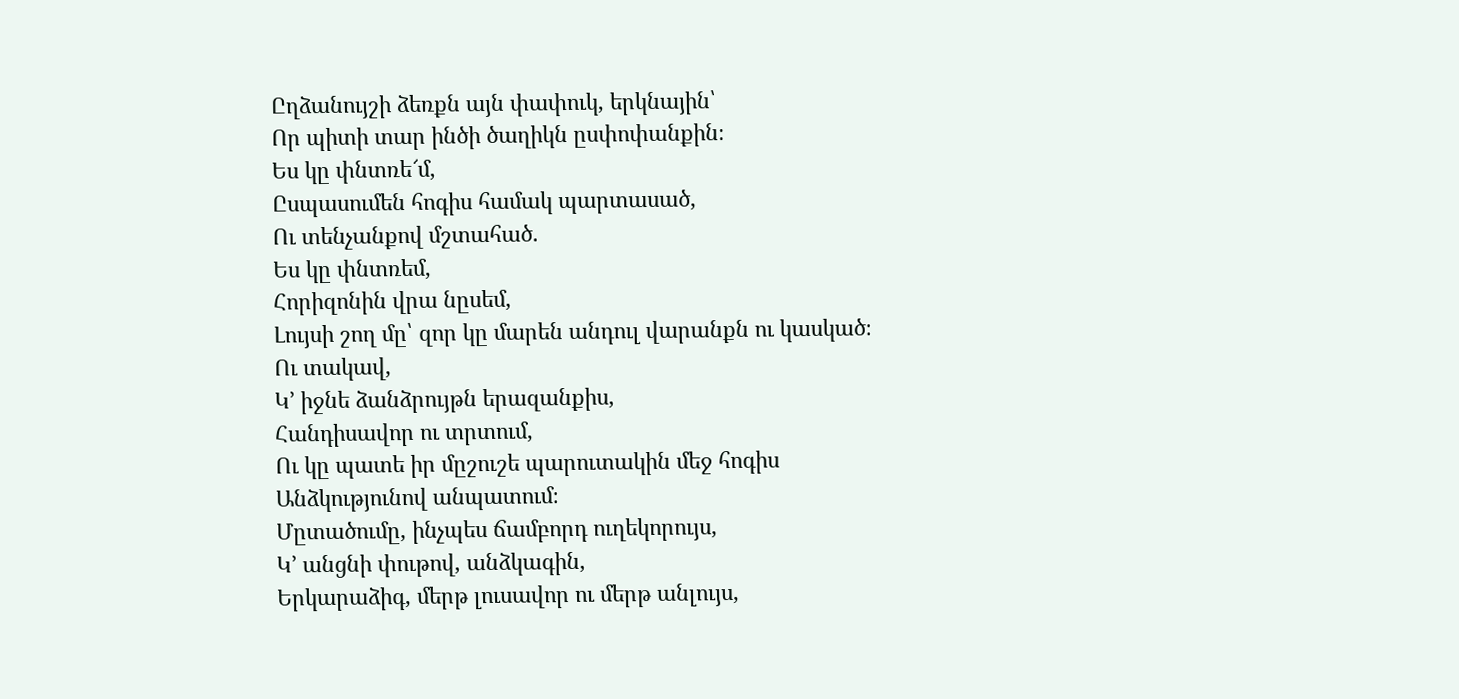Ըղձանույշի ձեռքն այն փափուկ, երկնային՝
Որ պիտի տար ինծի ծաղիկն ըսփոփանքին։
Ես կը փնտռե՜մ,
Ըսպասումեն հոգիս համակ պարտասած,
Ու տենչանքով մշտահած.
Ես կը փնտռեմ,
Հորիզոնին վրա նըսեմ,
Լույսի շող մը՝ զոր կը մարեն անդուլ վարանքն ու կասկած։
Ու տակավ,
Կ՚ իջնե ձանձրույթն երազանքիս,
Հանդիսավոր ու տրտում,
Ու կը պատե իր մըշուշե պարուտակին մեջ հոգիս
Անձկությունով անպատում։
Մըտածումը, ինչպես ճամբորդ ուղեկորույս,
Կ՚ անցնի փութով, անձկագին,
Երկարաձիգ, մերթ լուսավոր ու մերթ անլույս,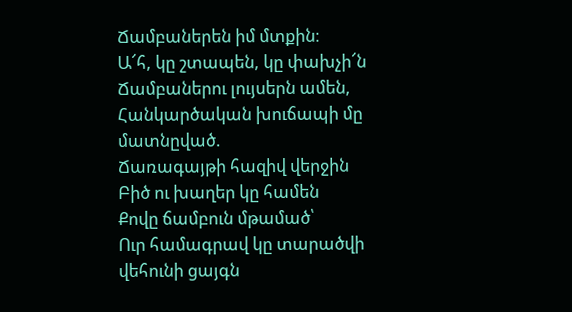Ճամբաներեն իմ մտքին։
Ա՜հ, կը շտապեն, կը փախչի՜ն
Ճամբաներու լույսերն ամեն,
Հանկարծական խուճապի մը մատնըված.
Ճառագայթի հազիվ վերջին
Բիծ ու խաղեր կը համեն
Քովը ճամբուն մթամած՝
Ուր համագրավ կը տարածվի վեհունի ցայգն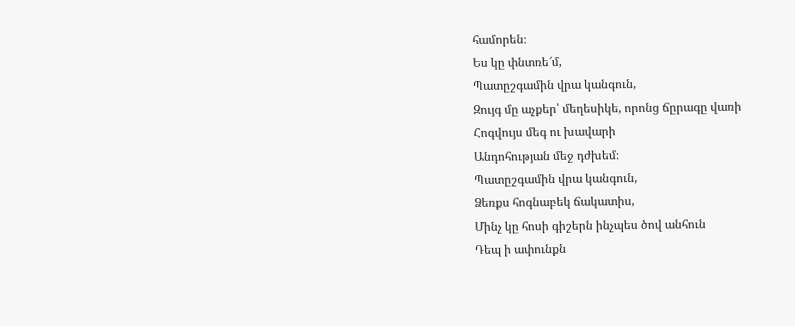համորեն։
Ես կը փնտռե՜մ,
Պատըշգամին վրա կանգուն,
Զույգ մը աչքեր՝ մեղեսիկե, որոնց ճըրագը վառի
Հոգվույս մեգ ու խավարի
Անդոհության մեջ դժխեմ։
Պատըշգամին վրա կանգուն,
Ձեռքս հոգնաբեկ ճակատիս,
Մինչ կը հոսի գիշերն ինչպես ծով անհուն
Դեպ ի ափունքն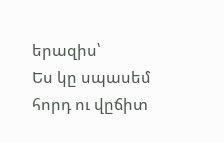երազիս՝
Ես կը սպասեմ հորդ ու վըճիտ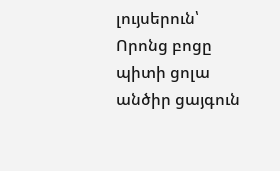լույսերուն՝
Որոնց բոցը պիտի ցոլա անծիր ցայգուն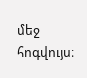մեջ հոգվույս։